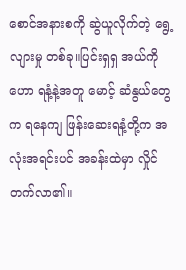စောင်အနားစကို ဆွဲယူလိုက်တဲ့ ရွေ့လျားမှု တစ်ခု။ပြင်းရှရှ အယ်ကိုဟော ရနံ့နဲ့အတူ မောင့် ဆံနွယ်တွေက ရနေကျ ဖြန်းဆေးရနံ့တို့က အလုံးအရင်းပင် အခန်းထဲမှာ လှိုင်တက်လာ၏။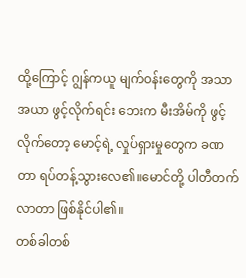ထို့ကြောင့် ဂျွန်ကယူ မျက်ဝန်းတွေကို အသာအယာ ဖွင့်လိုက်ရင်း ဘေးက မီးအိမ်ကို ဖွင့်လိုက်တော့ မောင့်ရဲ့ လှုပ်ရှားမှုတွေက ခဏတာ ရပ်တန့်သွားလေ၏။မောင်တို့ ပါတီတက်လာတာ ဖြစ်နိုင်ပါ၏။
တစ်ခါတစ်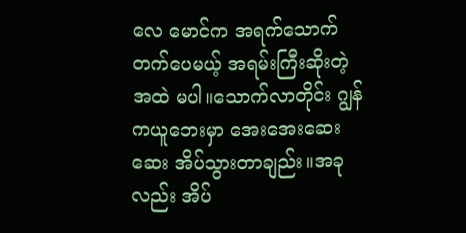လေ မောင်က အရက်သောက်တက်ပေမယ့် အရမ်းကြီးဆိုးတဲ့အထဲ မပါ။သောက်လာတိုင်း ဂျွန်ကယူဘေးမှာ အေးအေးဆေးဆေး အိပ်သွားတာချည်း။အခုလည်း အိပ်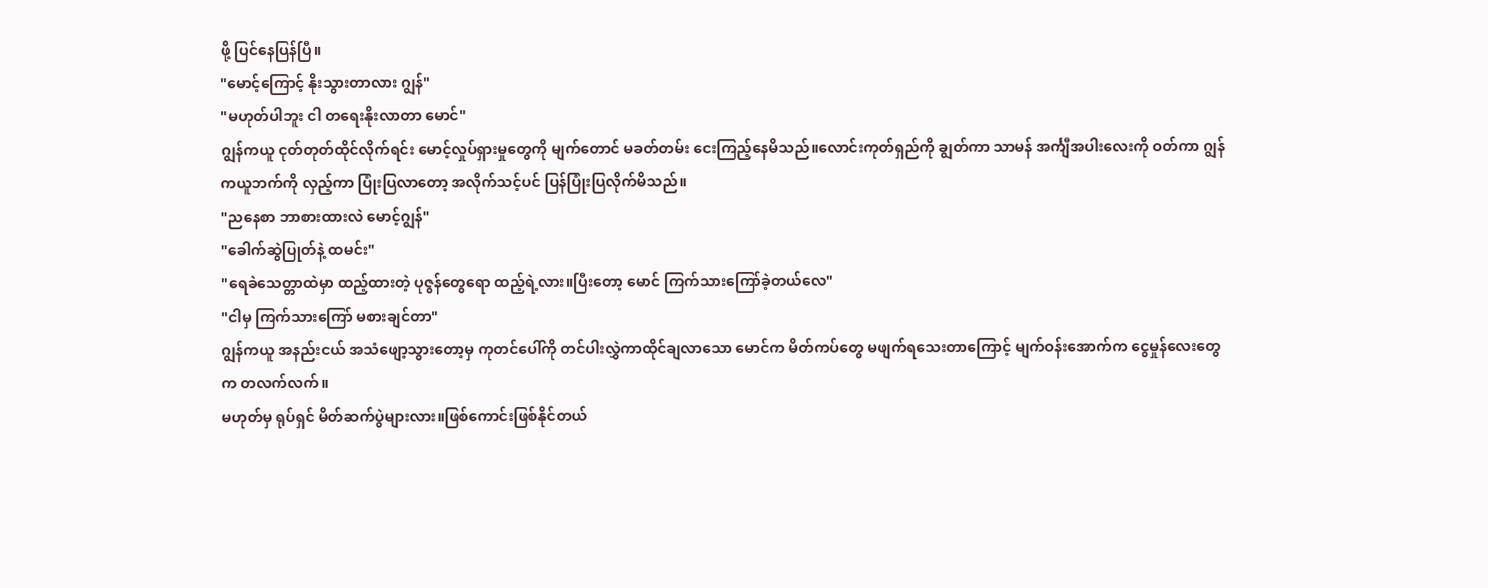ဖို့ ပြင်နေပြန်ပြီ။
"မောင့်ကြောင့် နိုးသွားတာလား ဂျွန်"
"မဟုတ်ပါဘူး ငါ တရေးနိုးလာတာ မောင်"
ဂျွန်ကယူ ငုတ်တုတ်ထိုင်လိုက်ရင်း မောင့်လှုပ်ရှားမှုတွေကို မျက်တောင် မခတ်တမ်း ငေးကြည့်နေမိသည်။လောင်းကုတ်ရှည်ကို ချွတ်ကာ သာမန် အင်္ကျီအပါးလေးကို ဝတ်ကာ ဂျွန်ကယူဘက်ကို လှည့်ကာ ပြုံးပြလာတော့ အလိုက်သင့်ပင် ပြန်ပြုံးပြလိုက်မိသည်။
"ညနေစာ ဘာစားထားလဲ မောင့်ဂျွန်"
"ခေါက်ဆွဲပြုတ်နဲ့ ထမင်း"
"ရေခဲသေတ္တာထဲမှာ ထည့်ထားတဲ့ ပုဇွန်တွေရော ထည့်ရဲ့လား။ပြီးတော့ မောင် ကြက်သားကြော်ခဲ့တယ်လေ"
"ငါမှ ကြက်သားကြော် မစားချင်တာ"
ဂျွန်ကယူ အနည်းငယ် အသံဖျော့သွားတော့မှ ကုတင်ပေါ်ကို တင်ပါးလွှဲကာထိုင်ချလာသော မောင်က မိတ်ကပ်တွေ မဖျက်ရသေးတာကြောင့် မျက်ဝန်းအောက်က ငွေမှုန်လေးတွေက တလက်လက်။
မဟုတ်မှ ရုပ်ရှင် မိတ်ဆက်ပွဲများလား။ဖြစ်ကောင်းဖြစ်နိုင်တယ်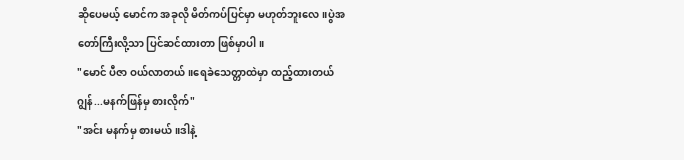ဆိုပေမယ့် မောင်က အခုလို မိတ်ကပ်ပြင်မှာ မဟုတ်ဘူးလေ။ပွဲအတော်ကြီးလို့သာ ပြင်ဆင်ထားတာ ဖြစ်မှာပါ။
"မောင် ပီဇာ ဝယ်လာတယ်။ရေခဲသေတ္တာထဲမှာ ထည့်ထားတယ်ဂျွန်...မနက်ဖြန်မှ စားလိုက်"
"အင်း မနက်မှ စားမယ်။ဒါနဲ့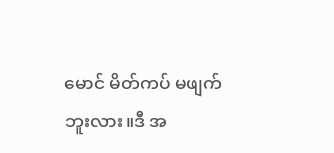မောင် မိတ်ကပ် မဖျက်ဘူးလား။ဒီ အ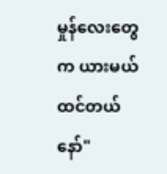မှုန်လေးတွေက ယားမယ်ထင်တယ်နော်"